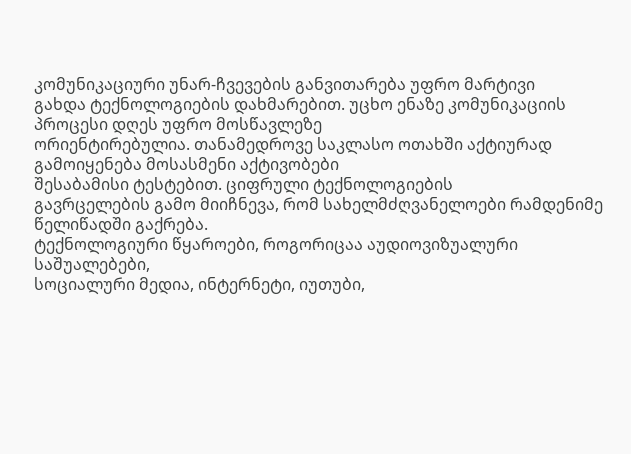კომუნიკაციური უნარ-ჩვევების განვითარება უფრო მარტივი
გახდა ტექნოლოგიების დახმარებით. უცხო ენაზე კომუნიკაციის პროცესი დღეს უფრო მოსწავლეზე
ორიენტირებულია. თანამედროვე საკლასო ოთახში აქტიურად გამოიყენება მოსასმენი აქტივობები
შესაბამისი ტესტებით. ციფრული ტექნოლოგიების
გავრცელების გამო მიიჩნევა, რომ სახელმძღვანელოები რამდენიმე წელიწადში გაქრება.
ტექნოლოგიური წყაროები, როგორიცაა აუდიოვიზუალური საშუალებები,
სოციალური მედია, ინტერნეტი, იუთუბი,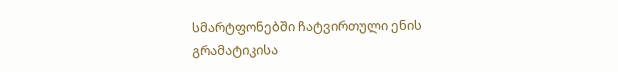სმარტფონებში ჩატვირთული ენის გრამატიკისა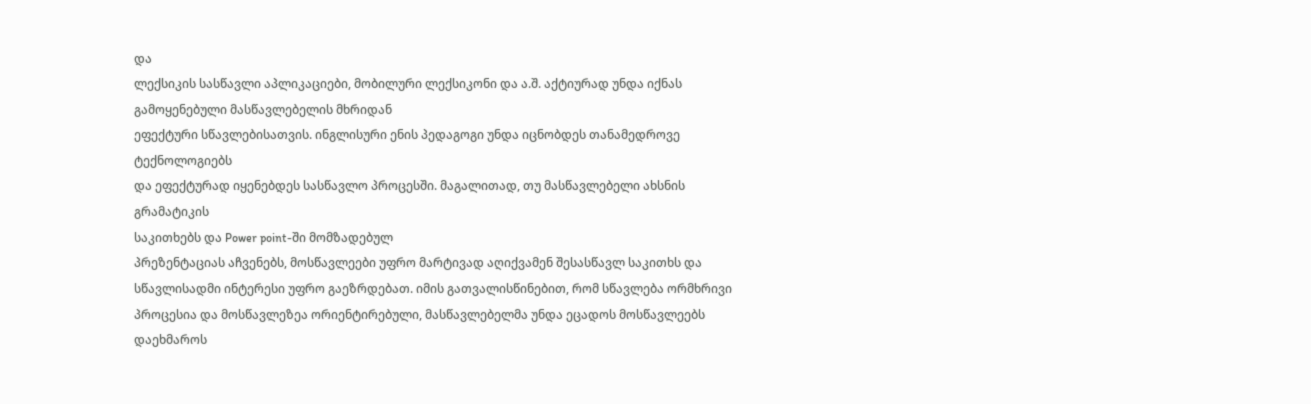და
ლექსიკის სასწავლი აპლიკაციები, მობილური ლექსიკონი და ა.შ. აქტიურად უნდა იქნას გამოყენებული მასწავლებელის მხრიდან
ეფექტური სწავლებისათვის. ინგლისური ენის პედაგოგი უნდა იცნობდეს თანამედროვე ტექნოლოგიებს
და ეფექტურად იყენებდეს სასწავლო პროცესში. მაგალითად, თუ მასწავლებელი ახსნის გრამატიკის
საკითხებს და Power point-ში მომზადებულ
პრეზენტაციას აჩვენებს, მოსწავლეები უფრო მარტივად აღიქვამენ შესასწავლ საკითხს და
სწავლისადმი ინტერესი უფრო გაეზრდებათ. იმის გათვალისწინებით, რომ სწავლება ორმხრივი
პროცესია და მოსწავლეზეა ორიენტირებული, მასწავლებელმა უნდა ეცადოს მოსწავლეებს დაეხმაროს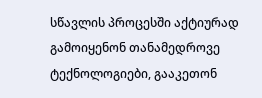სწავლის პროცესში აქტიურად გამოიყენონ თანამედროვე ტექნოლოგიები, გააკეთონ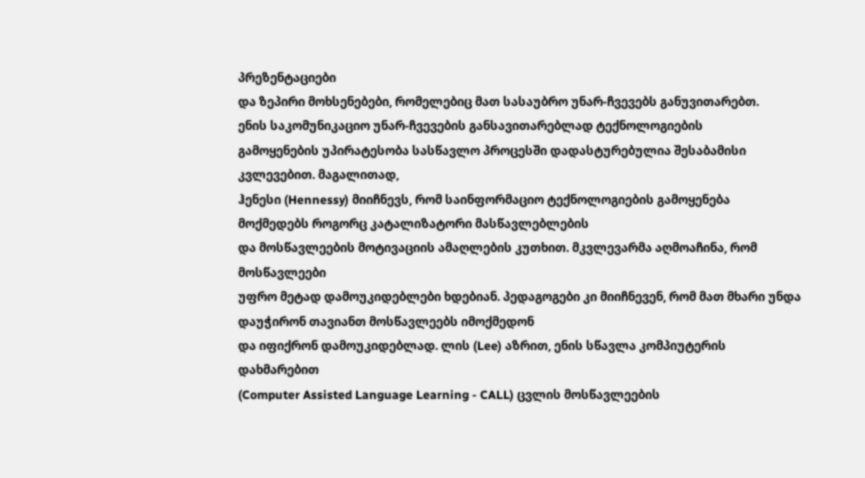პრეზენტაციები
და ზეპირი მოხსენებები, რომელებიც მათ სასაუბრო უნარ-ჩვევებს განუვითარებთ.
ენის საკომუნიკაციო უნარ-ჩვევების განსავითარებლად ტექნოლოგიების
გამოყენების უპირატესობა სასწავლო პროცესში დადასტურებულია შესაბამისი კვლევებით. მაგალითად,
ჰენესი (Hennessy) მიიჩნევს, რომ საინფორმაციო ტექნოლოგიების გამოყენება მოქმედებს როგორც კატალიზატორი მასწავლებლების
და მოსწავლეების მოტივაციის ამაღლების კუთხით. მკვლევარმა აღმოაჩინა, რომ მოსწავლეები
უფრო მეტად დამოუკიდებლები ხდებიან. პედაგოგები კი მიიჩნევენ, რომ მათ მხარი უნდა დაუჭირონ თავიანთ მოსწავლეებს იმოქმედონ
და იფიქრონ დამოუკიდებლად. ლის (Lee) აზრით, ენის სწავლა კომპიუტერის დახმარებით
(Computer Assisted Language Learning - CALL) ცვლის მოსწავლეების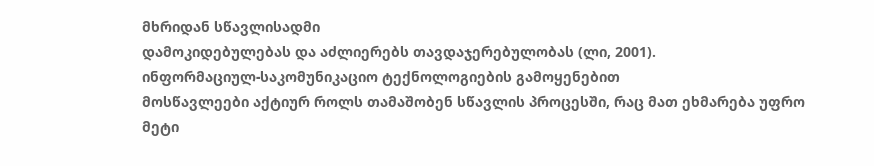მხრიდან სწავლისადმი
დამოკიდებულებას და აძლიერებს თავდაჯერებულობას (ლი, 2001).
ინფორმაციულ-საკომუნიკაციო ტექნოლოგიების გამოყენებით
მოსწავლეები აქტიურ როლს თამაშობენ სწავლის პროცესში, რაც მათ ეხმარება უფრო მეტი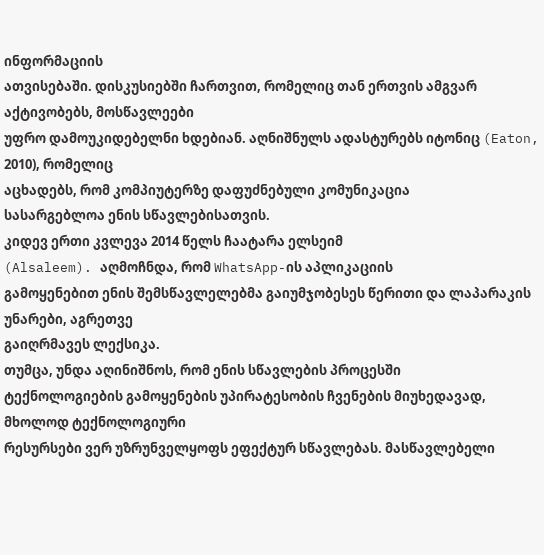ინფორმაციის
ათვისებაში. დისკუსიებში ჩართვით, რომელიც თან ერთვის ამგვარ აქტივობებს, მოსწავლეები
უფრო დამოუკიდებელნი ხდებიან. აღნიშნულს ადასტურებს იტონიც (Eaton, 2010), რომელიც
აცხადებს, რომ კომპიუტერზე დაფუძნებული კომუნიკაცია
სასარგებლოა ენის სწავლებისათვის.
კიდევ ერთი კვლევა 2014 წელს ჩაატარა ელსეიმ
(Alsaleem). აღმოჩნდა, რომ WhatsApp-ის აპლიკაციის
გამოყენებით ენის შემსწავლელებმა გაიუმჯობესეს წერითი და ლაპარაკის უნარები, აგრეთვე
გაიღრმავეს ლექსიკა.
თუმცა, უნდა აღინიშნოს, რომ ენის სწავლების პროცესში
ტექნოლოგიების გამოყენების უპირატესობის ჩვენების მიუხედავად, მხოლოდ ტექნოლოგიური
რესურსები ვერ უზრუნველყოფს ეფექტურ სწავლებას. მასწავლებელი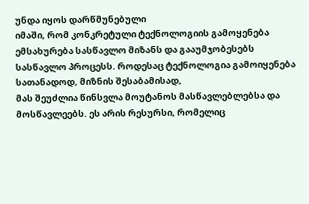უნდა იყოს დარწმუნებული
იმაში, რომ კონკრეტული ტექნოლოგიის გამოყენება ემსახურება სასწავლო მიზანს და გააუმჯობესებს
სასწავლო პროცესს. როდესაც ტექნოლოგია გამოიყენება სათანადოდ, მიზნის შესაბამისად,
მას შეუძლია წინსვლა მოუტანოს მასწავლებლებსა და მოსწავლეებს. ეს არის რესურსი, რომელიც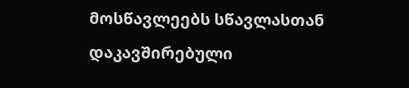მოსწავლეებს სწავლასთან დაკავშირებული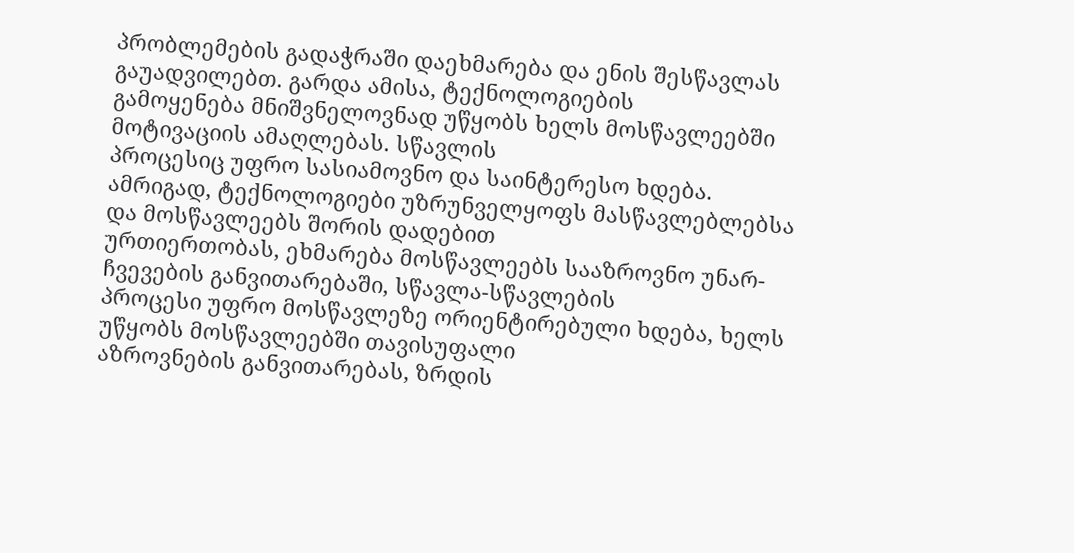პრობლემების გადაჭრაში დაეხმარება და ენის შესწავლას გაუადვილებთ. გარდა ამისა, ტექნოლოგიების
გამოყენება მნიშვნელოვნად უწყობს ხელს მოსწავლეებში მოტივაციის ამაღლებას. სწავლის
პროცესიც უფრო სასიამოვნო და საინტერესო ხდება.
ამრიგად, ტექნოლოგიები უზრუნველყოფს მასწავლებლებსა და მოსწავლეებს შორის დადებით
ურთიერთობას, ეხმარება მოსწავლეებს სააზროვნო უნარ-ჩვევების განვითარებაში, სწავლა-სწავლების
პროცესი უფრო მოსწავლეზე ორიენტირებული ხდება, ხელს უწყობს მოსწავლეებში თავისუფალი
აზროვნების განვითარებას, ზრდის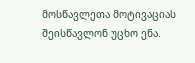მოსწავლეთა მოტივაციას შეისწავლონ უცხო ენა.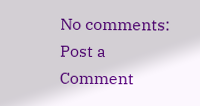No comments:
Post a Comment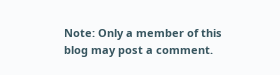Note: Only a member of this blog may post a comment.